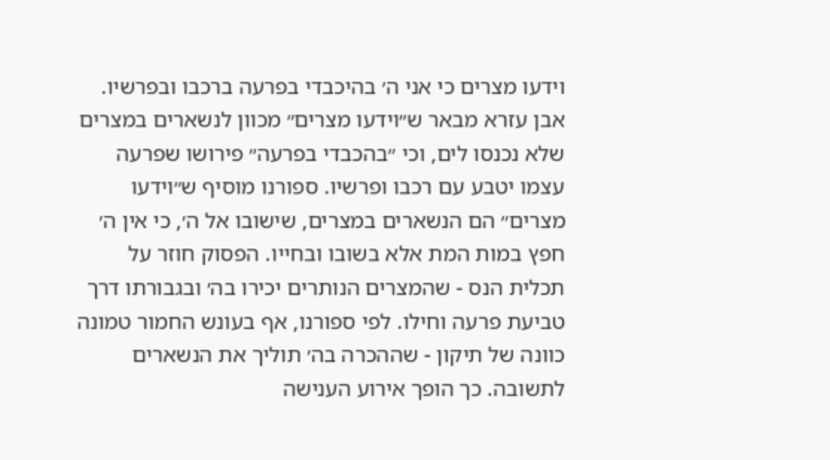וידעו מצרים כי אני ה׳ בהיכבדי בפרעה ברכבו ובפרשיו. אבן עזרא מבאר ש״וידעו מצרים״ מכוון לנשארים במצרים שלא נכנסו לים, וכי ״בהכבדי בפרעה״ פירושו שפרעה עצמו יטבע עם רכבו ופרשיו. ספורנו מוסיף ש״וידעו מצרים״ הם הנשארים במצרים, שישובו אל ה׳, כי אין ה׳ חפץ במות המת אלא בשובו ובחייו. הפסוק חוזר על תכלית הנס - שהמצרים הנותרים יכירו בה׳ ובגבורתו דרך טביעת פרעה וחילו. לפי ספורנו, אף בעונש החמור טמונה כוונה של תיקון - שההכרה בה׳ תוליך את הנשארים לתשובה. כך הופך אירוע הענישה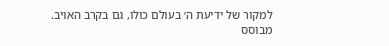למקור של ידיעת ה׳ בעולם כולו, גם בקרב האויב.
מבוסס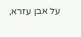על אבן עזרא,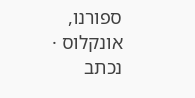ספורנו, אונקלוס · נכתב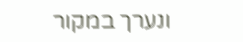ונערך במקור